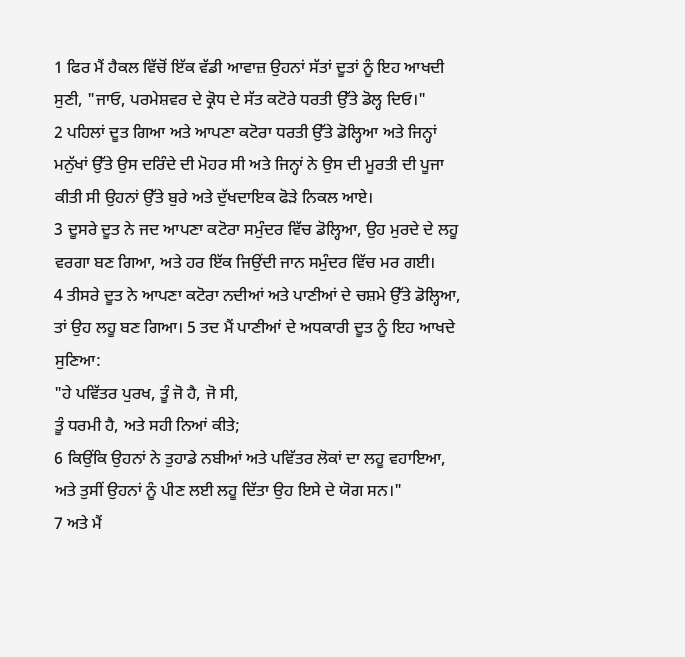1 ਫਿਰ ਮੈਂ ਹੈਕਲ ਵਿੱਚੋਂ ਇੱਕ ਵੱਡੀ ਆਵਾਜ਼ ਉਹਨਾਂ ਸੱਤਾਂ ਦੂਤਾਂ ਨੂੰ ਇਹ ਆਖਦੀ ਸੁਣੀ, "ਜਾਓ, ਪਰਮੇਸ਼ਵਰ ਦੇ ਕ੍ਰੋਧ ਦੇ ਸੱਤ ਕਟੋਰੇ ਧਰਤੀ ਉੱਤੇ ਡੋਲ੍ਹ ਦਿਓ।"
2 ਪਹਿਲਾਂ ਦੂਤ ਗਿਆ ਅਤੇ ਆਪਣਾ ਕਟੋਰਾ ਧਰਤੀ ਉੱਤੇ ਡੋਲ੍ਹਿਆ ਅਤੇ ਜਿਨ੍ਹਾਂ ਮਨੁੱਖਾਂ ਉੱਤੇ ਉਸ ਦਰਿੰਦੇ ਦੀ ਮੋਹਰ ਸੀ ਅਤੇ ਜਿਨ੍ਹਾਂ ਨੇ ਉਸ ਦੀ ਮੂਰਤੀ ਦੀ ਪੂਜਾ ਕੀਤੀ ਸੀ ਉਹਨਾਂ ਉੱਤੇ ਬੁਰੇ ਅਤੇ ਦੁੱਖਦਾਇਕ ਫੋੜੇ ਨਿਕਲ ਆਏ।
3 ਦੂਸਰੇ ਦੂਤ ਨੇ ਜਦ ਆਪਣਾ ਕਟੋਰਾ ਸਮੁੰਦਰ ਵਿੱਚ ਡੋਲ੍ਹਿਆ, ਉਹ ਮੁਰਦੇ ਦੇ ਲਹੂ ਵਰਗਾ ਬਣ ਗਿਆ, ਅਤੇ ਹਰ ਇੱਕ ਜਿਉਂਦੀ ਜਾਨ ਸਮੁੰਦਰ ਵਿੱਚ ਮਰ ਗਈ।
4 ਤੀਸਰੇ ਦੂਤ ਨੇ ਆਪਣਾ ਕਟੋਰਾ ਨਦੀਆਂ ਅਤੇ ਪਾਣੀਆਂ ਦੇ ਚਸ਼ਮੇ ਉੱਤੇ ਡੋਲ੍ਹਿਆ, ਤਾਂ ਉਹ ਲਹੂ ਬਣ ਗਿਆ। 5 ਤਦ ਮੈਂ ਪਾਣੀਆਂ ਦੇ ਅਧਕਾਰੀ ਦੂਤ ਨੂੰ ਇਹ ਆਖਦੇ ਸੁਣਿਆ:
"ਹੇ ਪਵਿੱਤਰ ਪੁਰਖ, ਤੂੰ ਜੋ ਹੈ, ਜੋ ਸੀ,
ਤੂੰ ਧਰਮੀ ਹੈ, ਅਤੇ ਸਹੀ ਨਿਆਂ ਕੀਤੇ;
6 ਕਿਉਂਕਿ ਉਹਨਾਂ ਨੇ ਤੁਹਾਡੇ ਨਬੀਆਂ ਅਤੇ ਪਵਿੱਤਰ ਲੋਕਾਂ ਦਾ ਲਹੂ ਵਹਾਇਆ,
ਅਤੇ ਤੁਸੀਂ ਉਹਨਾਂ ਨੂੰ ਪੀਣ ਲਈ ਲਹੂ ਦਿੱਤਾ ਉਹ ਇਸੇ ਦੇ ਯੋਗ ਸਨ।"
7 ਅਤੇ ਮੈਂ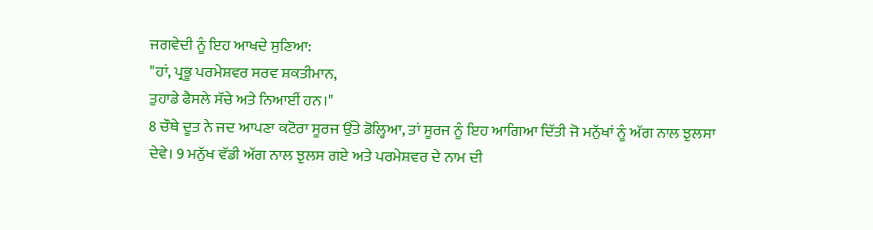ਜਗਵੇਦੀ ਨੂੰ ਇਹ ਆਖਦੇ ਸੁਣਿਆ:
"ਹਾਂ, ਪ੍ਰਭੂ ਪਰਮੇਸ਼ਵਰ ਸਰਵ ਸ਼ਕਤੀਮਾਨ,
ਤੁਹਾਡੇ ਫੈਸਲੇ ਸੱਚੇ ਅਤੇ ਨਿਆਈਂ ਹਨ।"
8 ਚੌਥੇ ਦੂਤ ਨੇ ਜਦ ਆਪਣਾ ਕਟੋਰਾ ਸੂਰਜ ਉੱਤੇ ਡੋਲ੍ਹਿਆ, ਤਾਂ ਸੂਰਜ ਨੂੰ ਇਹ ਆਗਿਆ ਦਿੱਤੀ ਜੋ ਮਨੁੱਖਾਂ ਨੂੰ ਅੱਗ ਨਾਲ ਝੁਲਸਾ ਦੇਵੇ। 9 ਮਨੁੱਖ ਵੱਡੀ ਅੱਗ ਨਾਲ ਝੁਲਸ ਗਏ ਅਤੇ ਪਰਮੇਸ਼ਵਰ ਦੇ ਨਾਮ ਦੀ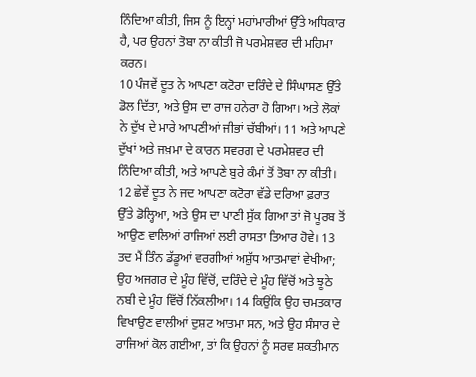ਨਿੰਦਿਆ ਕੀਤੀ, ਜਿਸ ਨੂੰ ਇਨ੍ਹਾਂ ਮਹਾਂਮਾਰੀਆਂ ਉੱਤੇ ਅਧਿਕਾਰ ਹੈ, ਪਰ ਉਹਨਾਂ ਤੋਬਾ ਨਾ ਕੀਤੀ ਜੋ ਪਰਮੇਸ਼ਵਰ ਦੀ ਮਹਿਮਾ ਕਰਨ।
10 ਪੰਜਵੇਂ ਦੂਤ ਨੇ ਆਪਣਾ ਕਟੋਰਾ ਦਰਿੰਦੇ ਦੇ ਸਿੰਘਾਸਣ ਉੱਤੇ ਡੋਲ ਦਿੱਤਾ, ਅਤੇ ਉਸ ਦਾ ਰਾਜ ਹਨੇਰਾ ਹੋ ਗਿਆ। ਅਤੇ ਲੋਕਾਂ ਨੇ ਦੁੱਖ ਦੇ ਮਾਰੇ ਆਪਣੀਆਂ ਜੀਭਾਂ ਚੱਬੀਆਂ। 11 ਅਤੇ ਆਪਣੇ ਦੁੱਖਾਂ ਅਤੇ ਜਖ਼ਮਾ ਦੇ ਕਾਰਨ ਸਵਰਗ ਦੇ ਪਰਮੇਸ਼ਵਰ ਦੀ ਨਿੰਦਿਆ ਕੀਤੀ, ਅਤੇ ਆਪਣੇ ਬੁਰੇ ਕੰਮਾਂ ਤੋਂ ਤੋਬਾ ਨਾ ਕੀਤੀ।
12 ਛੇਵੇਂ ਦੂਤ ਨੇ ਜਦ ਆਪਣਾ ਕਟੋਰਾ ਵੱਡੇ ਦਰਿਆ ਫ਼ਰਾਤ ਉੱਤੇ ਡੋਲ੍ਹਿਆ, ਅਤੇ ਉਸ ਦਾ ਪਾਣੀ ਸੁੱਕ ਗਿਆ ਤਾਂ ਜੋ ਪੂਰਬ ਤੋਂ ਆਉਣ ਵਾਲਿਆਂ ਰਾਜਿਆਂ ਲਈ ਰਾਸਤਾ ਤਿਆਰ ਹੋਵੇ। 13 ਤਦ ਮੈਂ ਤਿੰਨ ਡੱਡੂਆਂ ਵਰਗੀਆਂ ਅਸ਼ੁੱਧ ਆਤਮਾਵਾਂ ਵੇਖੀਆ; ਉਹ ਅਜਗਰ ਦੇ ਮੂੰਹ ਵਿੱਚੋਂ, ਦਰਿੰਦੇ ਦੇ ਮੂੰਹ ਵਿੱਚੋਂ ਅਤੇ ਝੂਠੇ ਨਬੀ ਦੇ ਮੂੰਹ ਵਿੱਚੋਂ ਨਿੱਕਲੀਆ। 14 ਕਿਉਂਕਿ ਉਹ ਚਮਤਕਾਰ ਵਿਖਾਉਣ ਵਾਲੀਆਂ ਦੁਸ਼ਟ ਆਤਮਾ ਸਨ, ਅਤੇ ਉਹ ਸੰਸਾਰ ਦੇ ਰਾਜਿਆਂ ਕੋਲ ਗਈਆ, ਤਾਂ ਕਿ ਉਹਨਾਂ ਨੂੰ ਸਰਵ ਸ਼ਕਤੀਮਾਨ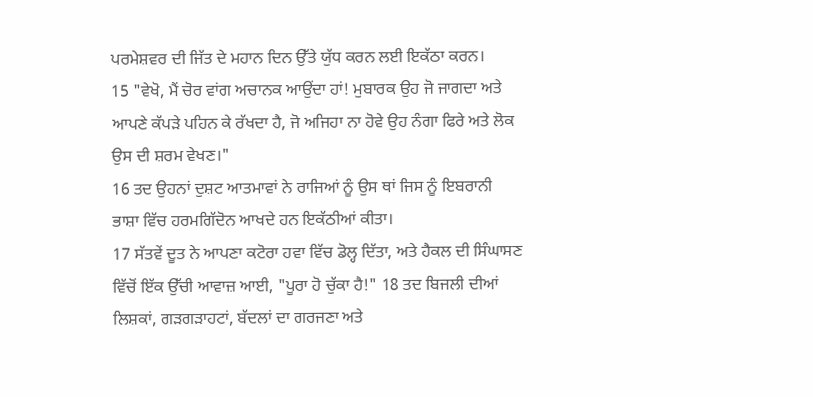ਪਰਮੇਸ਼ਵਰ ਦੀ ਜਿੱਤ ਦੇ ਮਹਾਨ ਦਿਨ ਉੱਤੇ ਯੁੱਧ ਕਰਨ ਲਈ ਇਕੱਠਾ ਕਰਨ।
15 "ਵੇਖੋ, ਮੈਂ ਚੋਰ ਵਾਂਗ ਅਚਾਨਕ ਆਉਂਦਾ ਹਾਂ! ਮੁਬਾਰਕ ਉਹ ਜੋ ਜਾਗਦਾ ਅਤੇ ਆਪਣੇ ਕੱਪੜੇ ਪਹਿਨ ਕੇ ਰੱਖਦਾ ਹੈ, ਜੋ ਅਜਿਹਾ ਨਾ ਹੋਵੇ ਉਹ ਨੰਗਾ ਫਿਰੇ ਅਤੇ ਲੋਕ ਉਸ ਦੀ ਸ਼ਰਮ ਵੇਖਣ।"
16 ਤਦ ਉਹਨਾਂ ਦੁਸ਼ਟ ਆਤਮਾਵਾਂ ਨੇ ਰਾਜਿਆਂ ਨੂੰ ਉਸ ਥਾਂ ਜਿਸ ਨੂੰ ਇਬਰਾਨੀ ਭਾਸ਼ਾ ਵਿੱਚ ਹਰਮਗਿੱਦੋਨ ਆਖਦੇ ਹਨ ਇਕੱਠੀਆਂ ਕੀਤਾ।
17 ਸੱਤਵੇਂ ਦੂਤ ਨੇ ਆਪਣਾ ਕਟੋਰਾ ਹਵਾ ਵਿੱਚ ਡੋਲ੍ਹ ਦਿੱਤਾ, ਅਤੇ ਹੈਕਲ ਦੀ ਸਿੰਘਾਸਣ ਵਿੱਚੋਂ ਇੱਕ ਉੱਚੀ ਆਵਾਜ਼ ਆਈ, "ਪੂਰਾ ਹੋ ਚੁੱਕਾ ਹੈ!" 18 ਤਦ ਬਿਜਲੀ ਦੀਆਂ ਲਿਸ਼ਕਾਂ, ਗੜਗੜਾਹਟਾਂ, ਬੱਦਲਾਂ ਦਾ ਗਰਜਣਾ ਅਤੇ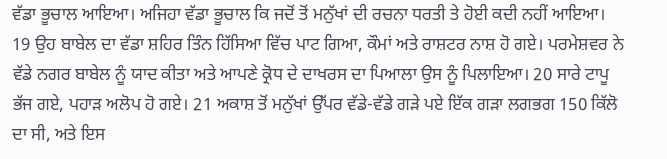ਵੱਡਾ ਭੂਚਾਲ ਆਇਆ। ਅਜਿਹਾ ਵੱਡਾ ਭੂਚਾਲ ਕਿ ਜਦੋਂ ਤੋਂ ਮਨੁੱਖਾਂ ਦੀ ਰਚਨਾ ਧਰਤੀ ਤੇ ਹੋਈ ਕਦੀ ਨਹੀਂ ਆਇਆ। 19 ਉਹ ਬਾਬੇਲ ਦਾ ਵੱਡਾ ਸ਼ਹਿਰ ਤਿੰਨ ਹਿੱਸਿਆ ਵਿੱਚ ਪਾਟ ਗਿਆ, ਕੌਮਾਂ ਅਤੇ ਰਾਸ਼ਟਰ ਨਾਸ਼ ਹੋ ਗਏ। ਪਰਮੇਸ਼ਵਰ ਨੇ ਵੱਡੇ ਨਗਰ ਬਾਬੇਲ ਨੂੰ ਯਾਦ ਕੀਤਾ ਅਤੇ ਆਪਣੇ ਕ੍ਰੋਧ ਦੇ ਦਾਖਰਸ ਦਾ ਪਿਆਲਾ ਉਸ ਨੂੰ ਪਿਲਾਇਆ। 20 ਸਾਰੇ ਟਾਪੂ ਭੱਜ ਗਏ, ਪਹਾੜ ਅਲੋਪ ਹੋ ਗਏ। 21 ਅਕਾਸ਼ ਤੋਂ ਮਨੁੱਖਾਂ ਉੱਪਰ ਵੱਡੇ-ਵੱਡੇ ਗੜੇ ਪਏ ਇੱਕ ਗੜਾ ਲਗਭਗ 150 ਕਿੱਲੋ ਦਾ ਸੀ, ਅਤੇ ਇਸ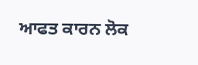ਆਫਤ ਕਾਰਨ ਲੋਕ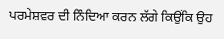ਪਰਮੇਸ਼ਵਰ ਦੀ ਨਿੰਦਿਆ ਕਰਨ ਲੱਗੇ ਕਿਉਂਕਿ ਉਹ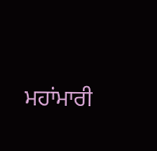ਮਹਾਂਮਾਰੀ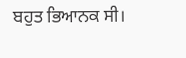ਬਹੁਤ ਭਿਆਨਕ ਸੀ।